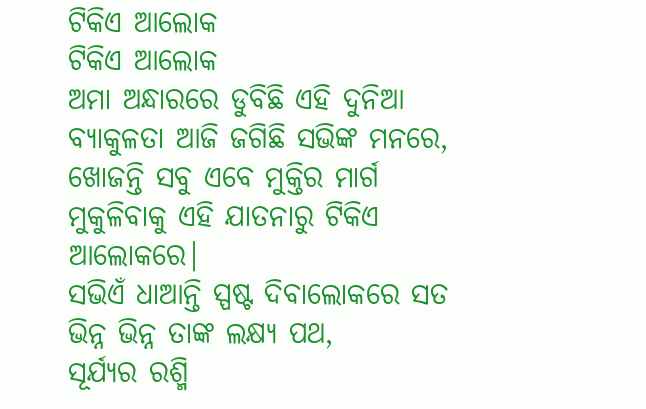ଟିକିଏ ଆଲୋକ
ଟିକିଏ ଆଲୋକ
ଅମା ଅନ୍ଧାରରେ ଡୁବିଛି ଏହି ଦୁନିଆ
ବ୍ୟାକୁଳତା ଆଜି ଜଗିଛି ସଭିଙ୍କ ମନରେ,
ଖୋଜନ୍ତି ସବୁ ଏବେ ମୁକ୍ତିର ମାର୍ଗ
ମୁକୁଳିବାକୁ ଏହି ଯାତନାରୁ ଟିକିଏ ଆଲୋକରେ|
ସଭିଏଁ ଧାଆନ୍ତି ସ୍ପଷ୍ଟ ଦିବାଲୋକରେ ସତ
ଭିନ୍ନ ଭିନ୍ନ ତାଙ୍କ ଲକ୍ଷ୍ୟ ପଥ,
ସୂର୍ଯ୍ୟର ରଶ୍ମି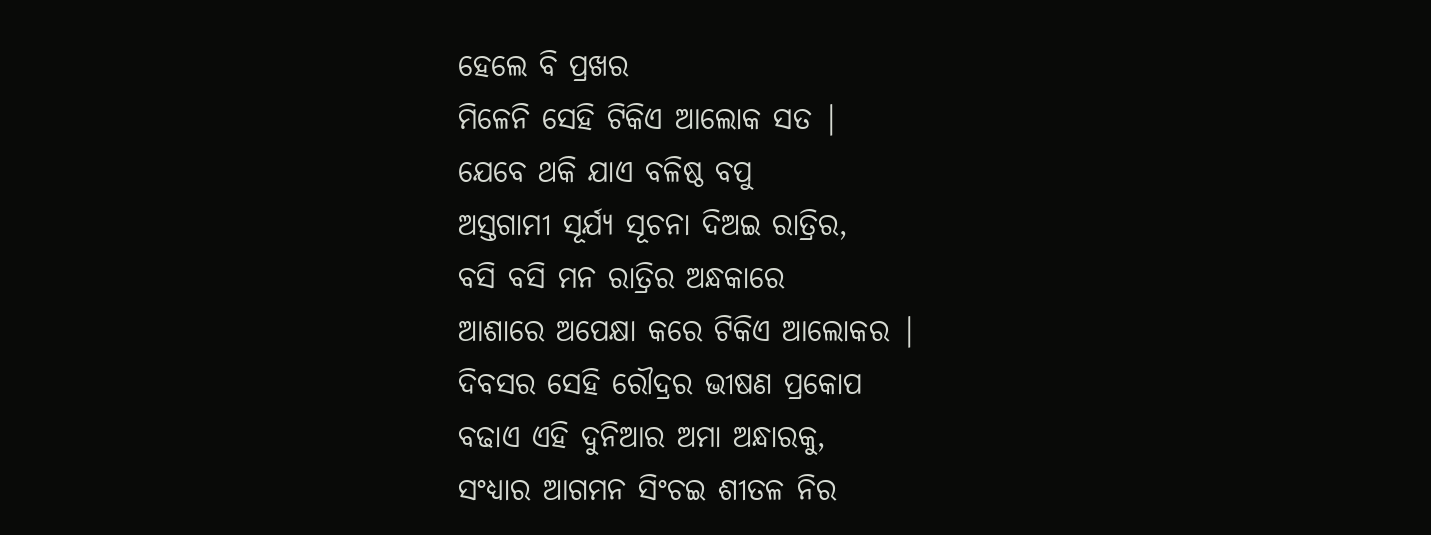ହେଲେ ବି ପ୍ରଖର
ମିଳେନି ସେହି ଟିକିଏ ଆଲୋକ ସତ |
ଯେବେ ଥକି ଯାଏ ବଳିଷ୍ଠ ବପୁ
ଅସ୍ତଗାମୀ ସୂର୍ଯ୍ୟ ସୂଚନା ଦିଅଇ ରାତ୍ରିର,
ବସି ବସି ମନ ରାତ୍ରିର ଅନ୍ଧକାରେ
ଆଶାରେ ଅପେକ୍ଷା କରେ ଟିକିଏ ଆଲୋକର |
ଦିବସର ସେହି ରୌଦ୍ରର ଭୀଷଣ ପ୍ରକୋପ
ବଢାଏ ଏହି ଦୁନିଆର ଅମା ଅନ୍ଧାରକୁ,
ସଂଧ୍ୟାର ଆଗମନ ସିଂଚଇ ଶୀତଳ ନିର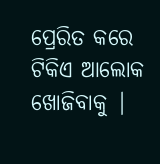ପ୍ରେରିତ କରେ ଟିକିଏ ଆଲୋକ ଖୋଜିବାକୁ |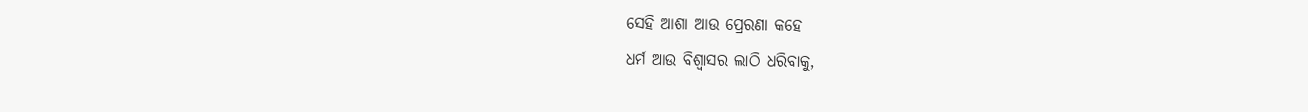ସେହି ଆଶା ଆଉ ପ୍ରେରଣା କହେ
ଧର୍ମ ଆଉ ବିଶ୍ୱାସର ଲାଠି ଧରିବାକୁ,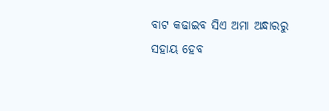ବାଟ କଢାଇବ ସିଏ ଅମା ଅନ୍ଧାରରୁ
ସହାୟ ହେବ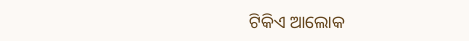ଟିକିଏ ଆଲୋକ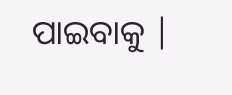ପାଇବାକୁ |